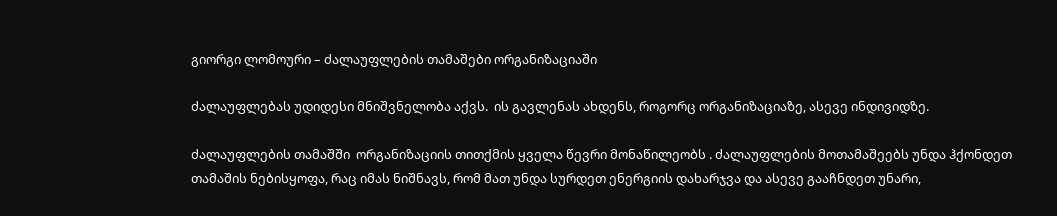გიორგი ლომოური – ძალაუფლების თამაშები ორგანიზაციაში

ძალაუფლებას უდიდესი მნიშვნელობა აქვს.  ის გავლენას ახდენს, როგორც ორგანიზაციაზე, ასევე ინდივიდზე.

ძალაუფლების თამაშში  ორგანიზაციის თითქმის ყველა წევრი მონაწილეობს . ძალაუფლების მოთამაშეებს უნდა ჰქონდეთ თამაშის ნებისყოფა, რაც იმას ნიშნავს, რომ მათ უნდა სურდეთ ენერგიის დახარჯვა და ასევე გააჩნდეთ უნარი,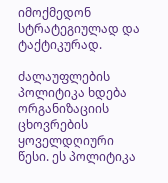იმოქმედონ სტრატეგიულად და ტაქტიკურად.

ძალაუფლების პოლიტიკა ხდება ორგანიზაციის ცხოვრების ყოველდღიური წესი. ეს პოლიტიკა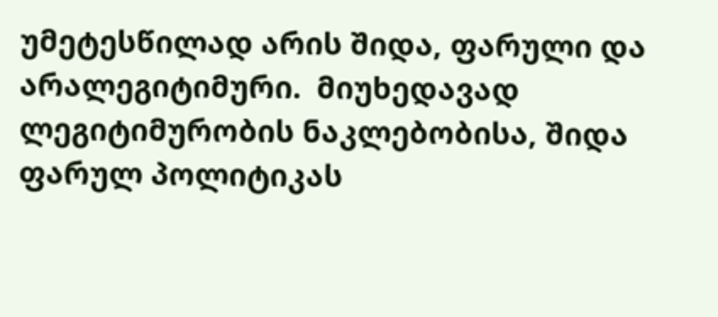უმეტესწილად არის შიდა, ფარული და არალეგიტიმური.  მიუხედავად ლეგიტიმურობის ნაკლებობისა, შიდა ფარულ პოლიტიკას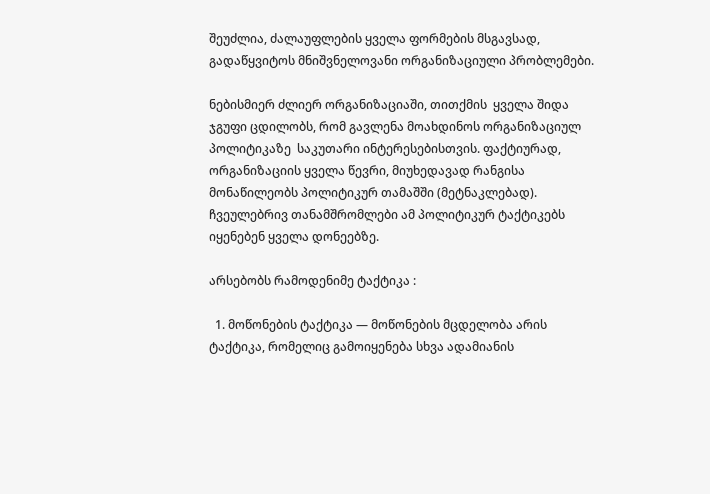შეუძლია, ძალაუფლების ყველა ფორმების მსგავსად,  გადაწყვიტოს მნიშვნელოვანი ორგანიზაციული პრობლემები.

ნებისმიერ ძლიერ ორგანიზაციაში, თითქმის  ყველა შიდა ჯგუფი ცდილობს, რომ გავლენა მოახდინოს ორგანიზაციულ პოლიტიკაზე  საკუთარი ინტერესებისთვის. ფაქტიურად, ორგანიზაციის ყველა წევრი, მიუხედავად რანგისა მონაწილეობს პოლიტიკურ თამაშში (მეტნაკლებად). ჩვეულებრივ თანამშრომლები ამ პოლიტიკურ ტაქტიკებს იყენებენ ყველა დონეებზე.

არსებობს რამოდენიმე ტაქტიკა :

  1. მოწონების ტაქტიკა — მოწონების მცდელობა არის ტაქტიკა, რომელიც გამოიყენება სხვა ადამიანის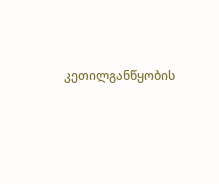კეთილგანწყობის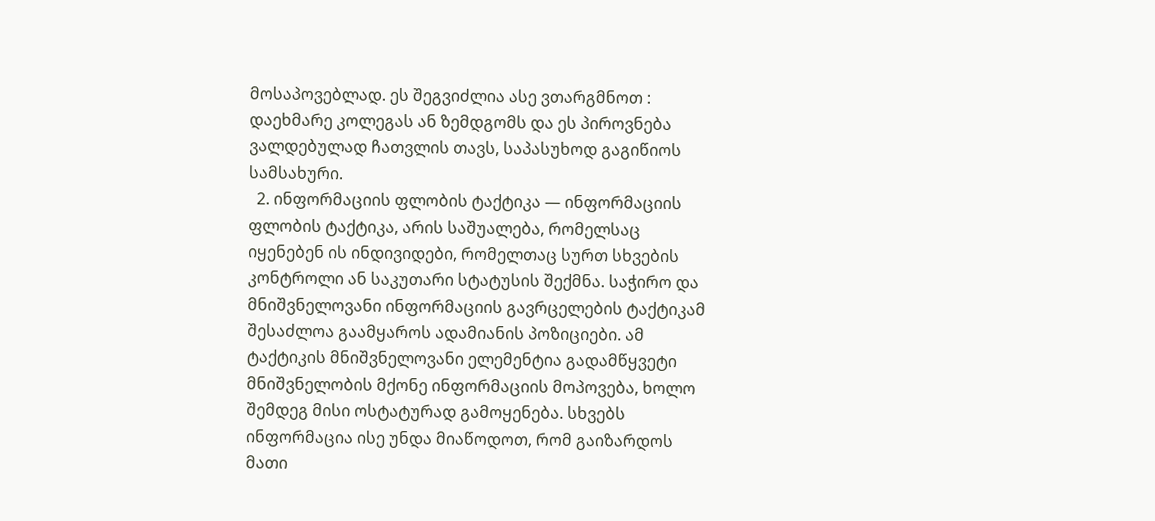მოსაპოვებლად. ეს შეგვიძლია ასე ვთარგმნოთ : დაეხმარე კოლეგას ან ზემდგომს და ეს პიროვნება ვალდებულად ჩათვლის თავს, საპასუხოდ გაგიწიოს სამსახური.
  2. ინფორმაციის ფლობის ტაქტიკა — ინფორმაციის ფლობის ტაქტიკა, არის საშუალება, რომელსაც იყენებენ ის ინდივიდები, რომელთაც სურთ სხვების კონტროლი ან საკუთარი სტატუსის შექმნა. საჭირო და მნიშვნელოვანი ინფორმაციის გავრცელების ტაქტიკამ შესაძლოა გაამყაროს ადამიანის პოზიციები. ამ ტაქტიკის მნიშვნელოვანი ელემენტია გადამწყვეტი მნიშვნელობის მქონე ინფორმაციის მოპოვება, ხოლო შემდეგ მისი ოსტატურად გამოყენება. სხვებს ინფორმაცია ისე უნდა მიაწოდოთ, რომ გაიზარდოს მათი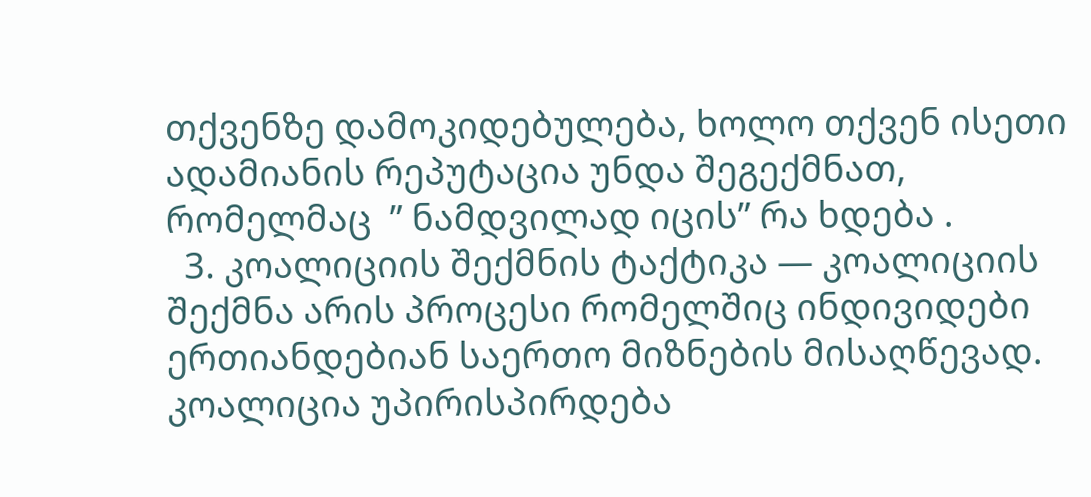თქვენზე დამოკიდებულება, ხოლო თქვენ ისეთი ადამიანის რეპუტაცია უნდა შეგექმნათ, რომელმაც  ” ნამდვილად იცის” რა ხდება .
  3. კოალიციის შექმნის ტაქტიკა — კოალიციის შექმნა არის პროცესი რომელშიც ინდივიდები ერთიანდებიან საერთო მიზნების მისაღწევად. კოალიცია უპირისპირდება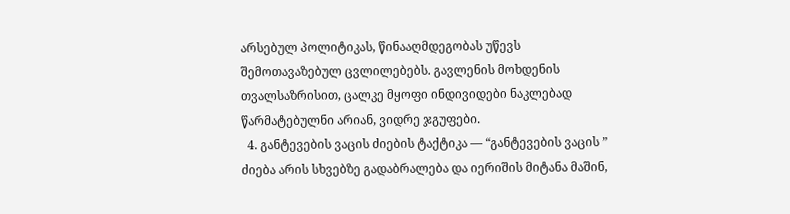არსებულ პოლიტიკას, წინააღმდეგობას უწევს შემოთავაზებულ ცვლილებებს. გავლენის მოხდენის თვალსაზრისით, ცალკე მყოფი ინდივიდები ნაკლებად წარმატებულნი არიან, ვიდრე ჯგუფები.
  4. განტევების ვაცის ძიების ტაქტიკა — “განტევების ვაცის ”  ძიება არის სხვებზე გადაბრალება და იერიშის მიტანა მაშინ,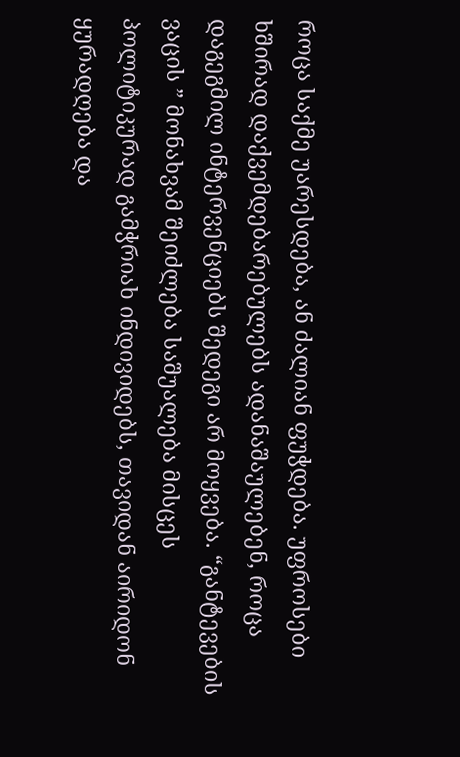როცა საქმე უარესდება, ან ძალიან ფუჭდება. უფროსები ხშირად დაქვემდებარებულებს ადანაშაულებენ, როცა დაგეგმილ ინტერვენციებს შედეგი არ მოყვება. “განტევების ვაცის ” მონახვამ შეიძლება საშუალება მისცეს პოლიტიკურად გამჭრიახ ინდივიდებს, თავიდან აირიდონ ყურადღება და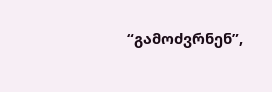“გამოძვრნენ”,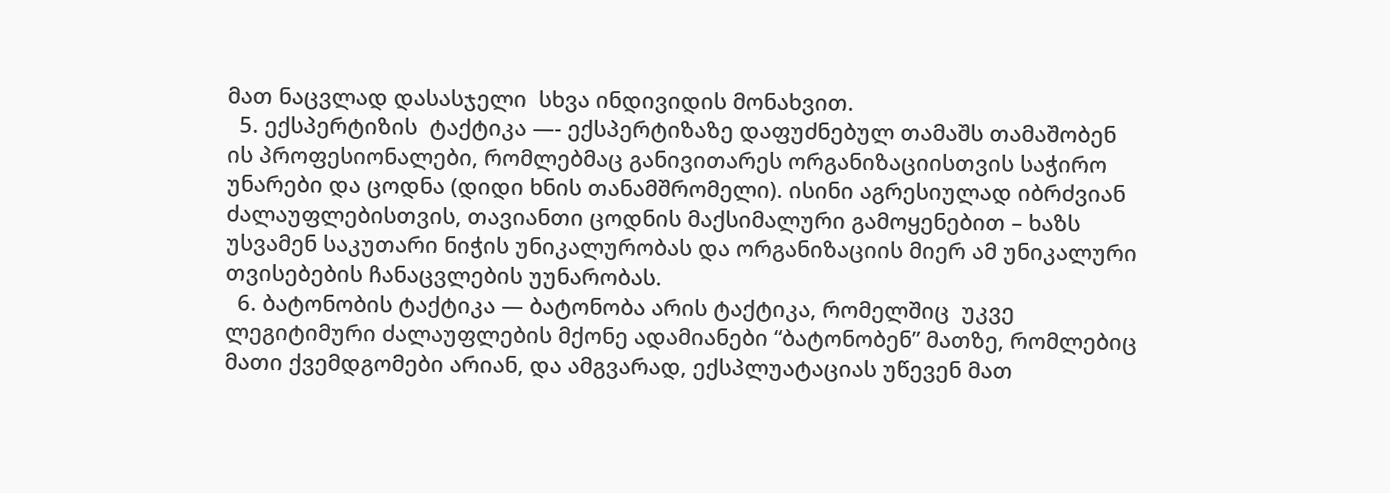მათ ნაცვლად დასასჯელი  სხვა ინდივიდის მონახვით.
  5. ექსპერტიზის  ტაქტიკა —- ექსპერტიზაზე დაფუძნებულ თამაშს თამაშობენ ის პროფესიონალები, რომლებმაც განივითარეს ორგანიზაციისთვის საჭირო უნარები და ცოდნა (დიდი ხნის თანამშრომელი). ისინი აგრესიულად იბრძვიან ძალაუფლებისთვის, თავიანთი ცოდნის მაქსიმალური გამოყენებით – ხაზს უსვამენ საკუთარი ნიჭის უნიკალურობას და ორგანიზაციის მიერ ამ უნიკალური თვისებების ჩანაცვლების უუნარობას.
  6. ბატონობის ტაქტიკა — ბატონობა არის ტაქტიკა, რომელშიც  უკვე ლეგიტიმური ძალაუფლების მქონე ადამიანები “ბატონობენ” მათზე, რომლებიც მათი ქვემდგომები არიან, და ამგვარად, ექსპლუატაციას უწევენ მათ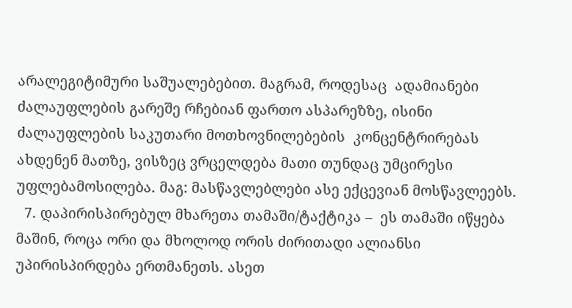არალეგიტიმური საშუალებებით. მაგრამ, როდესაც  ადამიანები ძალაუფლების გარეშე რჩებიან ფართო ასპარეზზე, ისინი ძალაუფლების საკუთარი მოთხოვნილებების  კონცენტრირებას ახდენენ მათზე, ვისზეც ვრცელდება მათი თუნდაც უმცირესი უფლებამოსილება. მაგ: მასწავლებლები ასე ექცევიან მოსწავლეებს.
  7. დაპირისპირებულ მხარეთა თამაში/ტაქტიკა –  ეს თამაში იწყება მაშინ, როცა ორი და მხოლოდ ორის ძირითადი ალიანსი უპირისპირდება ერთმანეთს. ასეთ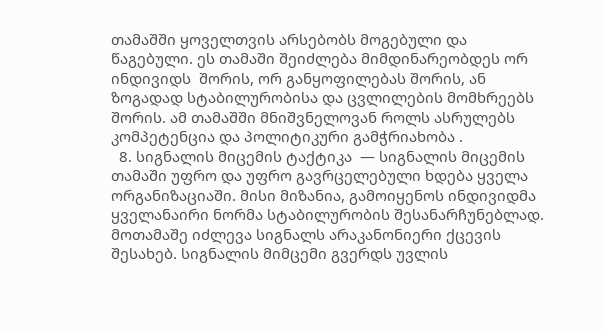თამაშში ყოველთვის არსებობს მოგებული და წაგებული. ეს თამაში შეიძლება მიმდინარეობდეს ორ ინდივიდს  შორის, ორ განყოფილებას შორის, ან ზოგადად სტაბილურობისა და ცვლილების მომხრეებს შორის. ამ თამაშში მნიშვნელოვან როლს ასრულებს კომპეტენცია და პოლიტიკური გამჭრიახობა .
  8. სიგნალის მიცემის ტაქტიკა  — სიგნალის მიცემის თამაში უფრო და უფრო გავრცელებული ხდება ყველა ორგანიზაციაში. მისი მიზანია, გამოიყენოს ინდივიდმა ყველანაირი ნორმა სტაბილურობის შესანარჩუნებლად. მოთამაშე იძლევა სიგნალს არაკანონიერი ქცევის შესახებ. სიგნალის მიმცემი გვერდს უვლის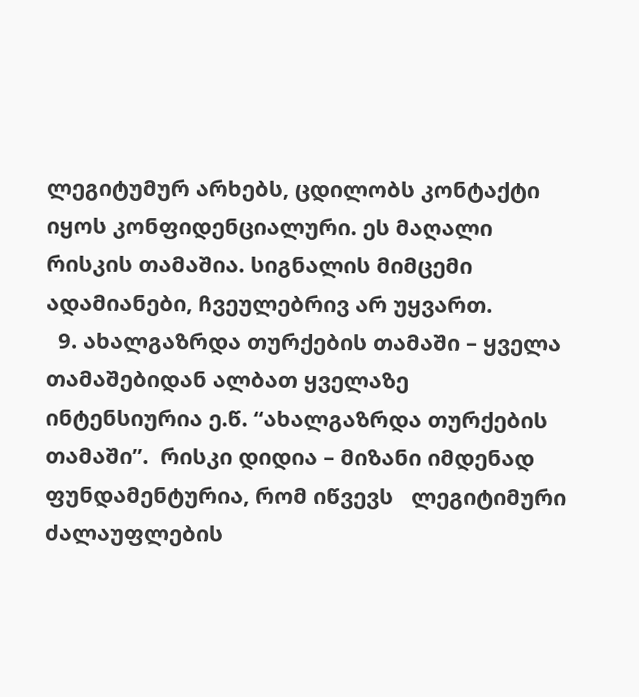ლეგიტუმურ არხებს, ცდილობს კონტაქტი იყოს კონფიდენციალური. ეს მაღალი რისკის თამაშია. სიგნალის მიმცემი ადამიანები, ჩვეულებრივ არ უყვართ.
  9. ახალგაზრდა თურქების თამაში – ყველა თამაშებიდან ალბათ ყველაზე ინტენსიურია ე.წ. “ახალგაზრდა თურქების თამაში”.  რისკი დიდია – მიზანი იმდენად ფუნდამენტურია, რომ იწვევს   ლეგიტიმური ძალაუფლების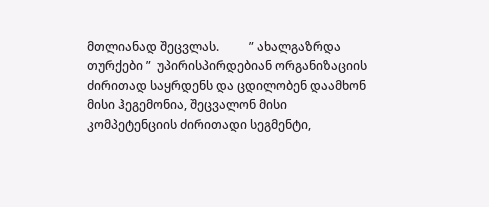მთლიანად შეცვლას.          ” ახალგაზრდა თურქები ”  უპირისპირდებიან ორგანიზაციის ძირითად საყრდენს და ცდილობენ დაამხონ მისი ჰეგემონია, შეცვალონ მისი კომპეტენციის ძირითადი სეგმენტი,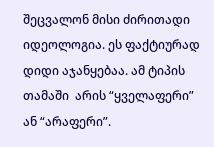შეცვალონ მისი ძირითადი  იდეოლოგია. ეს ფაქტიურად დიდი აჯანყებაა. ამ ტიპის თამაში  არის “ყველაფერი” ან “არაფერი”.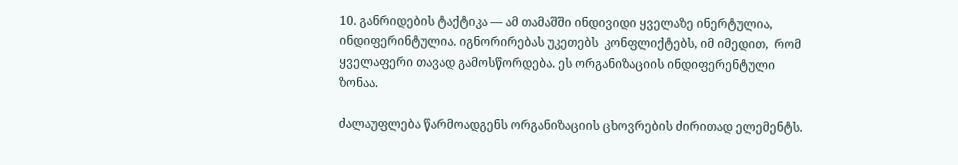10. განრიდების ტაქტიკა — ამ თამაშში ინდივიდი ყველაზე ინერტულია, ინდიფერინტულია. იგნორირებას უკეთებს  კონფლიქტებს, იმ იმედით,  რომ ყველაფერი თავად გამოსწორდება. ეს ორგანიზაციის ინდიფერენტული ზონაა.

ძალაუფლება წარმოადგენს ორგანიზაციის ცხოვრების ძირითად ელემენტს.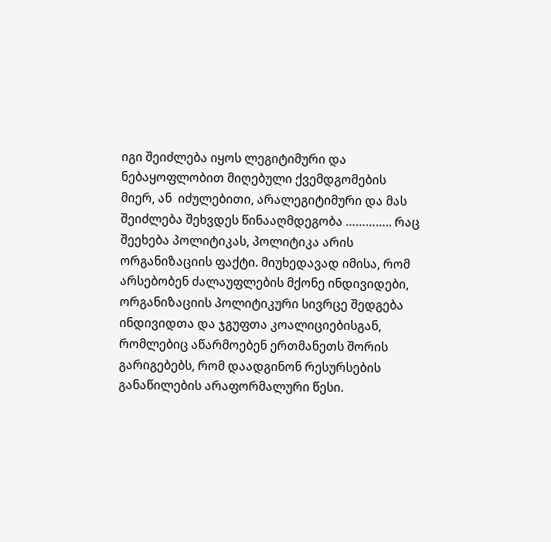იგი შეიძლება იყოს ლეგიტიმური და ნებაყოფლობით მიღებული ქვემდგომების მიერ, ან  იძულებითი, არალეგიტიმური და მას შეიძლება შეხვდეს წინააღმდეგობა ………….. რაც შეეხება პოლიტიკას, პოლიტიკა არის ორგანიზაციის ფაქტი. მიუხედავად იმისა, რომ არსებობენ ძალაუფლების მქონე ინდივიდები, ორგანიზაციის პოლიტიკური სივრცე შედგება ინდივიდთა და ჯგუფთა კოალიციებისგან, რომლებიც აწარმოებენ ერთმანეთს შორის გარიგებებს, რომ დაადგინონ რესურსების განაწილების არაფორმალური წესი.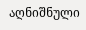აღნიშნული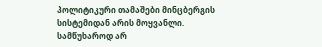პოლიტიკური თამაშები მინცბერგის სისტემიდან არის მოყვანლი. სამწუხაროდ არ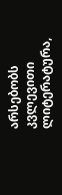არსებობს კვლევითი ლიტერატურა,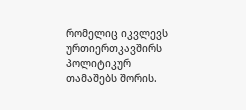რომელიც იკვლევს ურთიერთკავშირს პოლიტიკურ თამაშებს შორის.